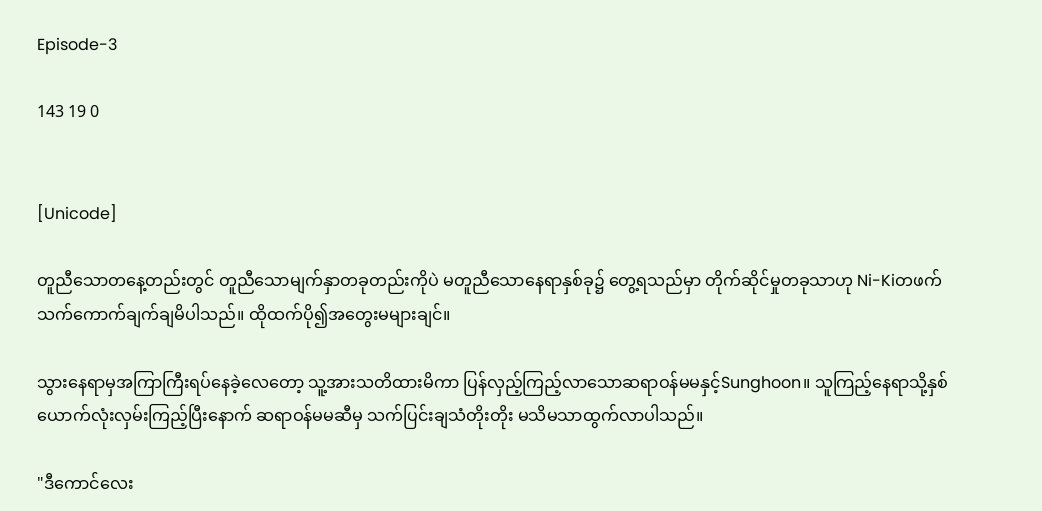Episode-3

143 19 0


[Unicode]

တူညီသောတနေ့တည်းတွင် တူညီသောမျက်နှာတခုတည်းကိုပဲ မတူညီသောနေရာနှစ်ခု၌ တွေ့ရသည်မှာ တိုက်ဆိုင်မှုတခုသာဟု Ni-Kiတဖက်သက်ကောက်ချက်ချမိပါသည်။ ထိုထက်ပို၍အတွေးမများချင်။

သွားနေရာမှအကြာကြီးရပ်နေခဲ့လေတော့ သူ့အားသတိထားမိကာ ပြန်လှည့်ကြည့်လာသောဆရာဝန်မမနှင့်Sunghoon။ သူကြည့်နေရာသို့နှစ်ယောက်လုံးလှမ်းကြည့်ပြီးနောက် ဆရာဝန်မမဆီမှ သက်ပြင်းချသံတိုးတိုး မသိမသာထွက်လာပါသည်။

"ဒီကောင်လေး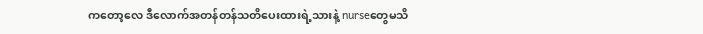ကတော့လေ ဒီလောက်အတန်တန်သတိပေးထားရဲ့သားနဲ့ nurseတွေမသိ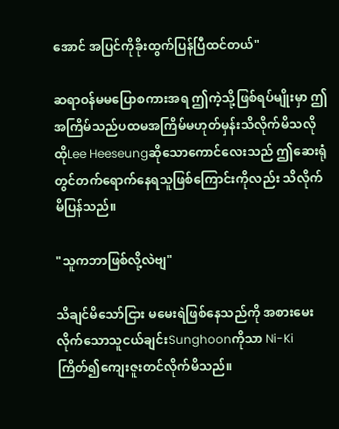အောင် အပြင်ကိုခိုးထွက်ပြန်ပြီထင်တယ်"

ဆရာဝန်မမပြောစကားအရ ဤကဲ့သို့ဖြစ်ရပ်မျိုးမှာ ဤအကြိမ်သည်ပထမအကြိမ်မဟုတ်မှန်းသိလိုက်မိသလို ထိုLee Heeseungဆိုသောကောင်လေးသည် ဤဆေးရုံတွင်တက်ရောက်နေရသူဖြစ်ကြောင်းကိုလည်း သိလိုက်မိပြန်သည်။

"သူကဘာဖြစ်လို့လဲဗျ"

သိချင်မိသော်ငြား မမေးရဲဖြစ်နေသည်ကို အစားမေးလိုက်သောသူငယ်ချင်းSunghoonကိုသာ Ni-Kiကြိတ်၍ကျေးဇူးတင်လိုက်မိသည်။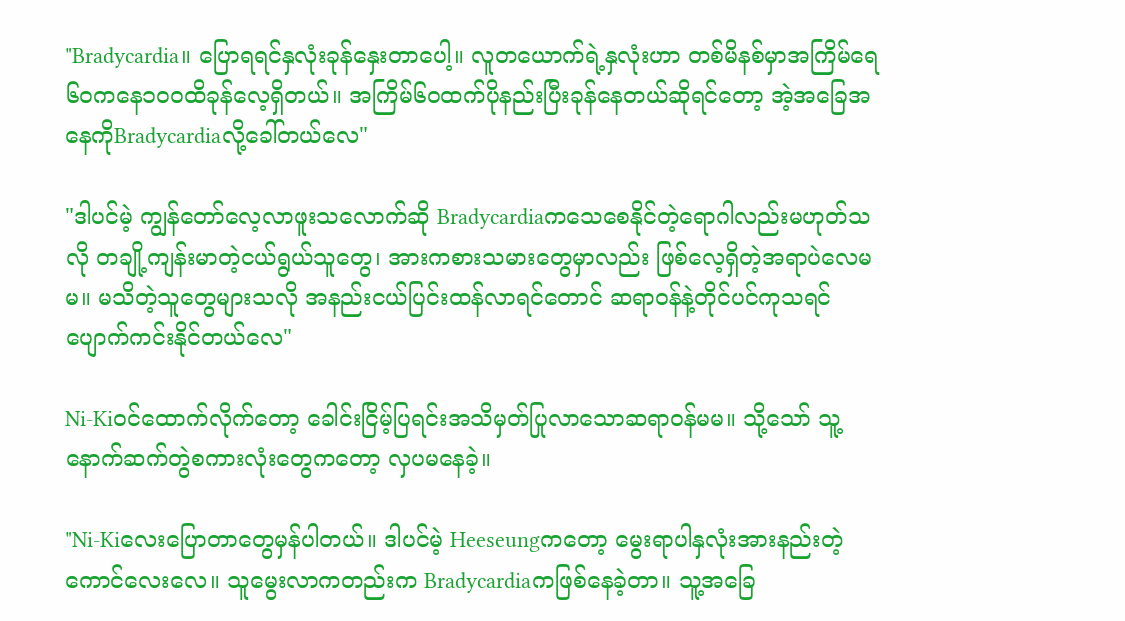"Bradycardia။ ပြောရရင်နှလုံးခုန်နှေးတာပေါ့။ လူတယောက်ရဲ့နှလုံးဟာ တစ်မိနစ်မှာအကြိမ်ရေ၆၀ကနေ၁၀၀ထိခုန်လေ့ရှိတယ်။ အကြိမ်၆၀ထက်ပိုနည်းပြီးခုန်နေတယ်ဆိုရင်တော့ အဲ့အခြေအနေကိုBradycardiaလို့ခေါ်တယ်လေ"

"ဒါပင်မဲ့ ကျွန်တော်လေ့လာဖူးသလောက်ဆို Bradycardiaကသေစေနိုင်တဲ့ရောဂါလည်းမဟုတ်သလို တချို့ကျန်းမာတဲ့ငယ်ရွယ်သူတွေ၊ အားကစားသမားတွေမှာလည်း ဖြစ်လေ့ရှိတဲ့အရာပဲလေမမ။ မသိတဲ့သူတွေများသလို အနည်းငယ်ပြင်းထန်လာရင်တောင် ဆရာဝန်နဲ့တိုင်ပင်ကုသရင် ပျောက်ကင်းနိုင်တယ်လေ"

Ni-Kiဝင်ထောက်လိုက်တော့ ခေါင်းငြိမ့်ပြရင်းအသိမှတ်ပြုလာသောဆရာဝန်မမ။ သို့သော် သူ့နောက်ဆက်တွဲစကားလုံးတွေကတော့ လှပမနေခဲ့။

"Ni-Kiလေးပြောတာတွေမှန်ပါတယ်။ ဒါပင်မဲ့ Heeseungကတော့ မွေးရာပါနှလုံးအားနည်းတဲ့ကောင်လေးလေ။ သူမွေးလာကတည်းက Bradycardiaကဖြစ်နေခဲ့တာ။ သူ့အခြေ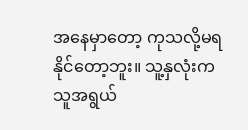အနေမှာတော့ ကုသလို့မရနိုင်တော့ဘူး။ သူ့နှလုံးကသူအရွယ်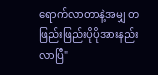ရောက်လာတာနဲ့အမျှ တဖြည်းဖြည်းပိုပိုအားနည်းလာပြီ"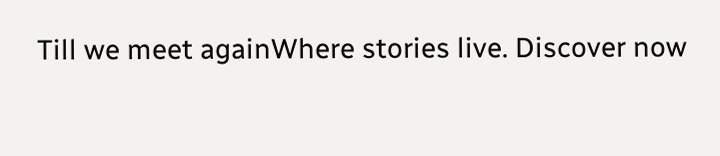Till we meet againWhere stories live. Discover now